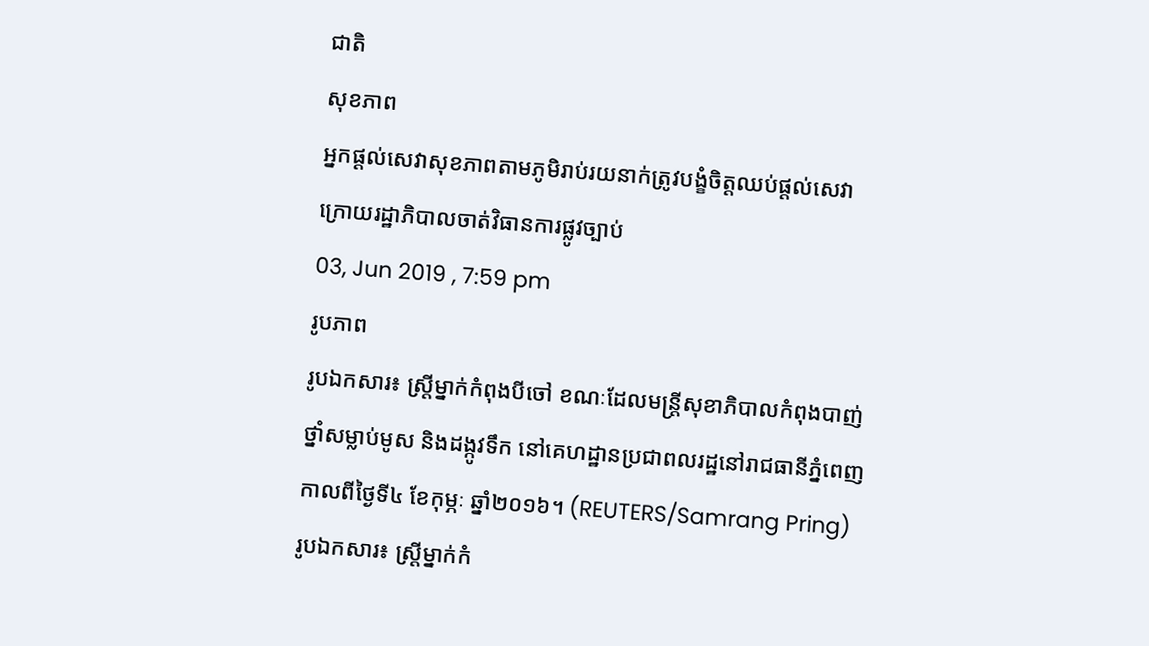ជាតិ
សុខភាព
អ្នកផ្តល់សេវាសុខភាពតាមភូមិរាប់រយនាក់ត្រូវបង្ខំចិត្តឈប់ផ្តល់សេវា ក្រោយរដ្ឋាភិបាលចាត់វិធានការផ្លូវច្បាប់
03, Jun 2019 , 7:59 pm
រូបភាព
រូបឯកសារ៖ ស្ត្រីម្នាក់កំពុងបីចៅ ខណៈដែលមន្ត្រីសុខាភិបាលកំពុងបាញ់ថ្នាំសម្លាប់មូស និងដង្កូវទឹក នៅគេហដ្ឋានប្រជាពលរដ្ឋនៅរាជធានីភ្នំពេញ កាលពីថ្ងៃទី៤ ខែកុម្ភៈ ឆ្នាំ២០១៦។ (REUTERS/Samrang Pring)
រូបឯកសារ៖ ស្ត្រីម្នាក់កំ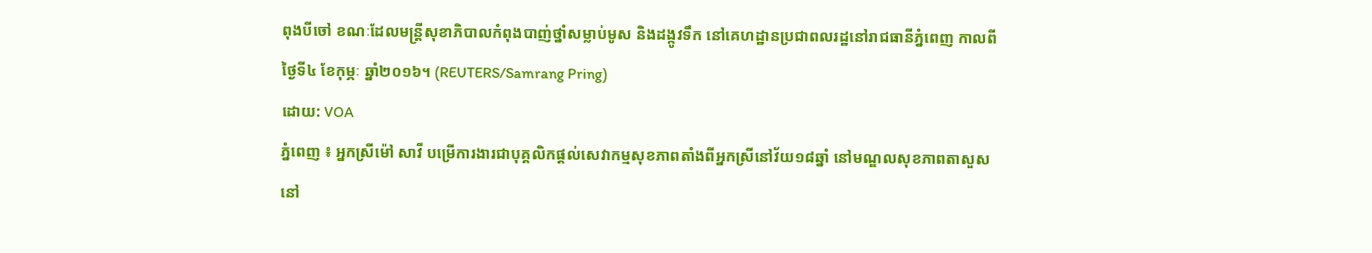ពុងបីចៅ ខណៈដែលមន្ត្រីសុខាភិបាលកំពុងបាញ់ថ្នាំសម្លាប់មូស និងដង្កូវទឹក នៅគេហដ្ឋានប្រជាពលរដ្ឋនៅរាជធានីភ្នំពេញ កាលពីថ្ងៃទី៤ ខែកុម្ភៈ ឆ្នាំ២០១៦។ (REUTERS/Samrang Pring)
ដោយ: VOA
ភ្នំពេញ ៖ អ្នកស្រីម៉ៅ សាវី បម្រើការងារជាបុគ្គលិកផ្តល់សេវាកម្មសុខភាពតាំងពីអ្នកស្រីនៅវ័យ១៨ឆ្នាំ នៅមណ្ឌលសុខភាពតាសួស នៅ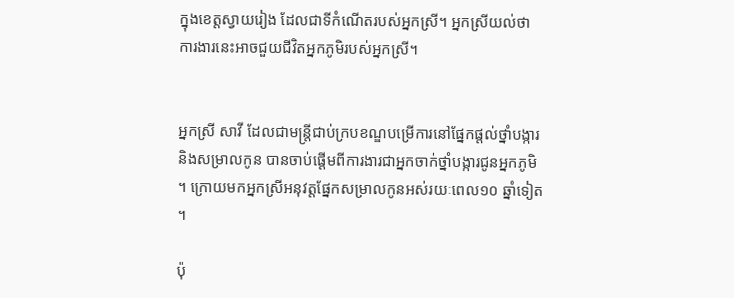ក្នុងខេត្តស្វាយរៀង ដែលជាទីកំណើតរបស់អ្នកស្រី។ អ្នកស្រីយល់ថា ការងារនេះអាចជួយជីវិតអ្នកភូមិរបស់អ្នកស្រី។


អ្នកស្រី សាវី ដែលជាមន្ត្រីជាប់ក្របខណ្ឌបម្រើការនៅផ្នែកផ្តល់ថ្នាំបង្ការ និងសម្រាលកូន បានចាប់ផ្តើមពីការងារជាអ្នកចាក់ថ្នាំបង្ការជូនអ្នកភូមិ។ ក្រោយមកអ្នកស្រីអនុវត្តផ្នែកសម្រាលកូនអស់រយៈពេល១០ ឆ្នាំទៀត។

ប៉ុ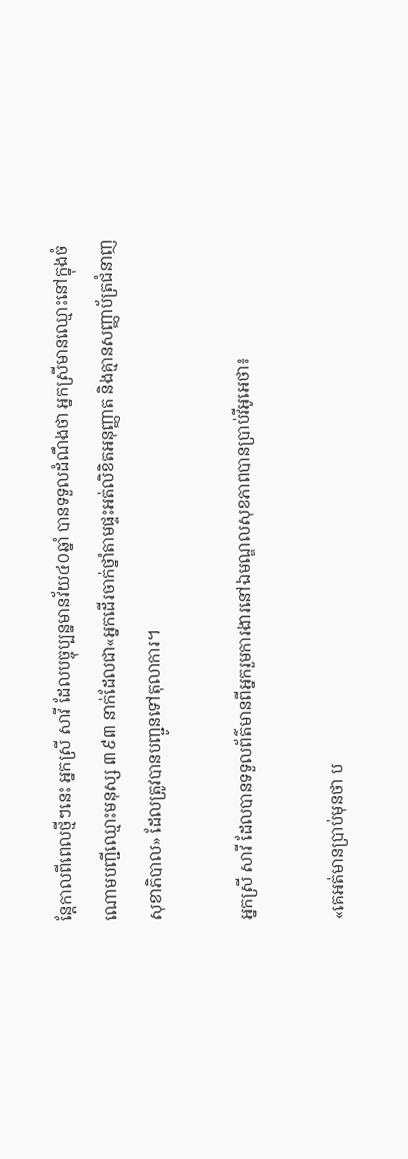ន្តែកាលពីពេលថ្មីៗនេះ អ្នកស្រី សាវី ដែលបច្ចុប្បន្នមានវ័យ៤០ឆ្នាំ បានទទួលដំណឹងថា អ្នកស្រីមានឈ្មោះនៅក្នុងចំណោមបញ្ជីឈ្មោះមនុស្ស ៣៩៣ នាក់ដែលជា«អ្នកដើរចាក់ថ្នាំតាមផ្ទះអត់លិខិតអនុញ្ញាត និងគ្មានសញ្ញាប័ត្រជំនាញសុខាភិបាល» ដែលត្រូវបានបញ្ជូនទៅតុលាការ។

អ្នកស្រី សាវី ដែលបានទទួលព័ត៌មានពីអ្នករួមការងារនៅឯមណ្ឌលសុខភាពបានប្រាប់វីអូអេថា៖

«គេអត់មានប្រាប់មុនថា ប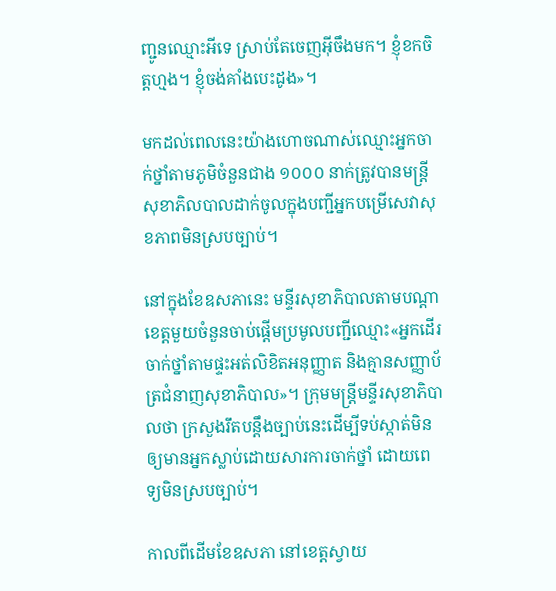ញ្ជូនឈ្មោះអីទេ ស្រាប់តែចេញអ៊ីចឹងមក។ ខ្ញុំខកចិត្តហ្មង។ ខ្ញុំចង់គាំងបេះដូង»។

មកដល់ពេលនេះយ៉ាងហោចណាស់ឈ្មោះអ្នកចាក់ថ្នាំតាមភូមិចំនួនជាង ១០០០ នាក់ត្រូវបានមន្ត្រីសុខាភិលបាលដាក់ចូលក្នុងបញ្ជីអ្នកបម្រើសេវាសុខភាពមិនស្របច្បាប់។

នៅក្នុងខែឧសភានេះ មន្ទីរសុខាភិបាលតាមបណ្តាខេត្តមួយចំនួនចាប់ផ្តើមប្រមូលបញ្ជីឈ្មោះ«អ្នកដើរចាក់ថ្នាំតាមផ្ទះអត់លិខិតអនុញ្ញាត និងគ្មានសញ្ញាប័ត្រជំនាញសុខាភិបាល»។ ក្រុមមន្ត្រីមន្ទីរសុខាភិបាលថា ក្រសួងរឹតបន្តឹងច្បាប់នេះដើម្បីទប់ស្កាត់មិនឲ្យមានអ្នកស្លាប់ដោយសារការចាក់ថ្នាំ ដោយពេទ្យមិនស្របច្បាប់។

កាលពីដើមខែឧសភា នៅខេត្តស្វាយ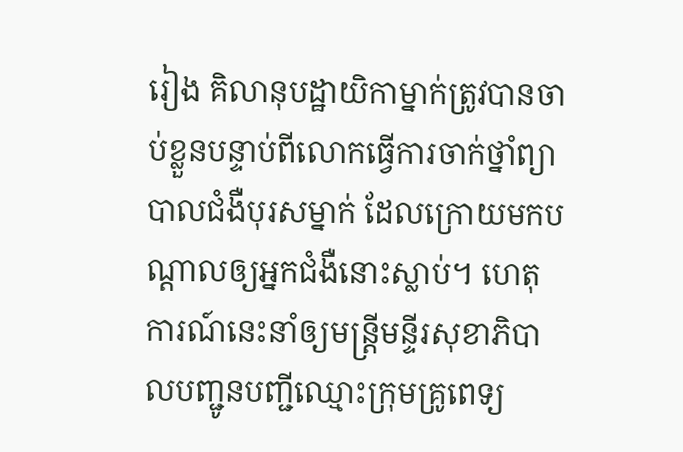រៀង គិលានុបដ្ឋាយិកាម្នាក់ត្រូវបានចាប់ខ្លួនបន្ទាប់ពីលោកធ្វើការចាក់ថ្នាំព្យាបាលជំងឺបុរសម្នាក់ ដែលក្រោយមកបណ្តាលឲ្យអ្នកជំងឺនោះស្លាប់។ ហេតុការណ៍នេះនាំឲ្យមន្ត្រីមន្ទីរសុខាភិបាលបញ្ជូនបញ្ជីឈ្មោះក្រុមគ្រូពេទ្យ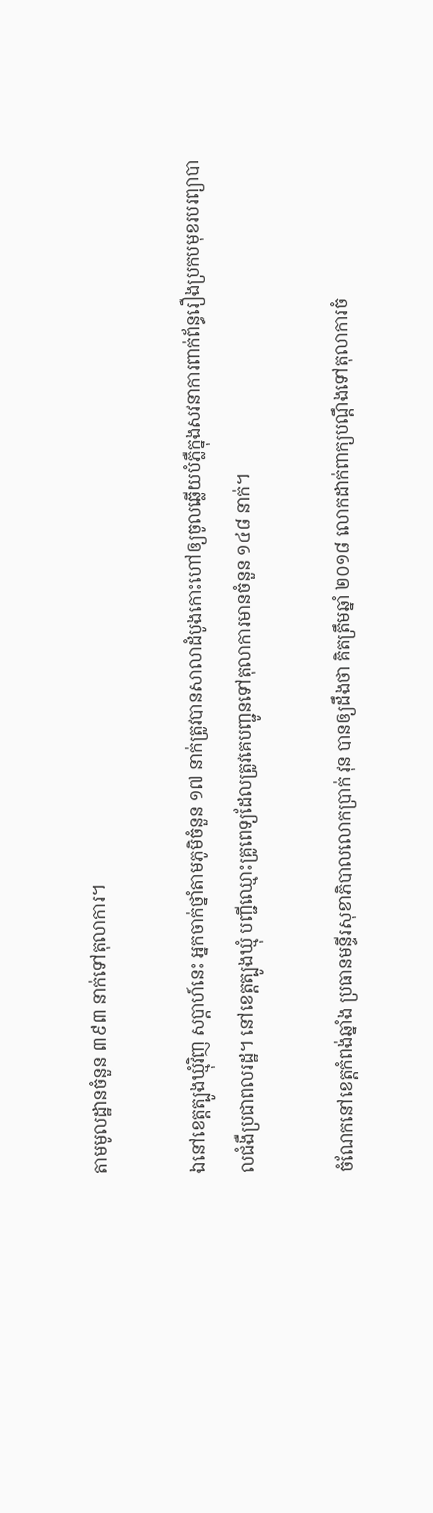តាមមូលដ្ឋានចំនួន ៣៩៣ នាក់ទៅតុលាការ។

ឯនៅខេត្តត្បូងឃ្មុំវិញ សប្តាហ៍នេះ អ្នកចាក់ថ្នាំតាមភូមិចំនួន ១៧ នាក់ត្រូវបានសាលាដំបូងកោះហៅឲ្យចូលឆ្លើយបំភ្លឺក្នុងសវនាការពាក់ព័ន្ធរឿងប្រកបមុខរបរព្យាបាលជំងឺប្រជាពលរដ្ឋ។ នៅខេត្តត្បូងឃ្មុំ បញ្ជីឈ្មោះគ្រូពេទ្យដែលត្រូវគេបញ្ជូនទៅតុលាការមានចំនួន ១៤៨ នាក់។

ចំណែកនៅខេត្តកំពង់ឆ្នាំង ប្រធានមន្ទីរសុខាភិបាលលោកប្រាក់ វុន បានឲ្យដឹងថា គិតត្រឹមឆ្នាំ ២០១៨ លោកដាក់ពាក្យបណ្តឹងទៅតុលាការចំ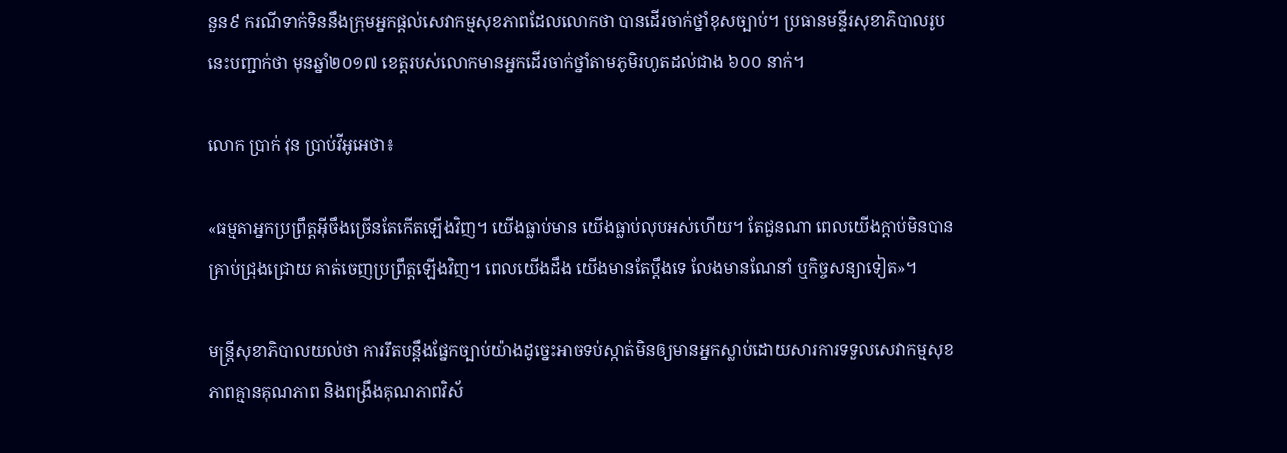នួន៩ ករណីទាក់ទិននឹងក្រុមអ្នកផ្តល់សេវាកម្មសុខភាពដែលលោកថា បានដើរចាក់ថ្នាំខុសច្បាប់។ ប្រធានមន្ទីរសុខាភិបាលរូបនេះបញ្ជាក់ថា មុនឆ្នាំ២០១៧ ខេត្តរបស់លោកមានអ្នកដើរចាក់ថ្នាំតាមភូមិរហូតដល់ជាង ៦០០ នាក់។

លោក ប្រាក់ វុន ប្រាប់វីអូអេថា៖

«ធម្មតាអ្នកប្រព្រឹត្តអ៊ីចឹងច្រើនតែកើតឡើងវិញ។ យើងធ្លាប់មាន យើងធ្លាប់លុបអស់ហើយ។ តែជួនណា ពេលយើងក្តាប់មិនបានគ្រាប់ជ្រុងជ្រោយ គាត់ចេញប្រព្រឹត្តឡើងវិញ។ ពេលយើងដឹង យើងមានតែប្តឹងទេ លែងមានណែនាំ ឬកិច្ចសន្យាទៀត»។

មន្ត្រីសុខាភិបាលយល់ថា ការរឹតបន្តឹងផ្នែកច្បាប់យ៉ាងដូច្នេះអាចទប់ស្កាត់មិនឲ្យមានអ្នកស្លាប់ដោយសារការទទួលសេវាកម្មសុខភាពគ្មានគុណភាព និងពង្រឹងគុណភាពវិស័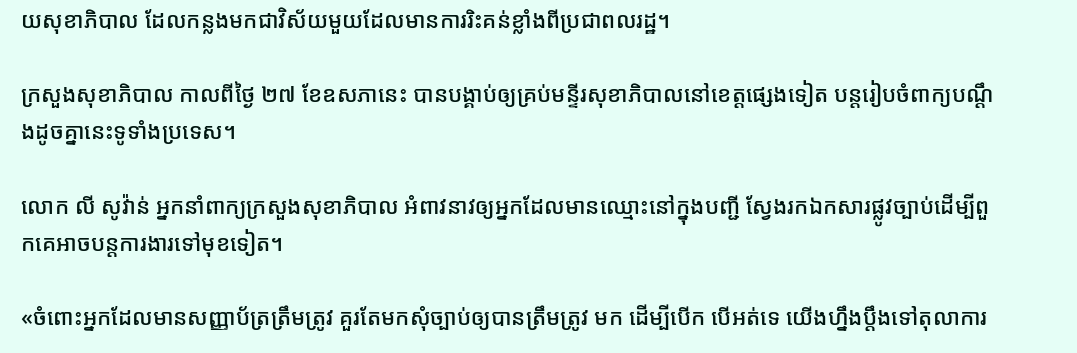យសុខាភិបាល ដែលកន្លងមកជាវិស័យមួយដែលមានការរិះគន់ខ្លាំងពីប្រជាពលរដ្ឋ។

ក្រសួងសុខាភិបាល កាលពីថ្ងៃ ២៧ ខែឧសភានេះ បានបង្គាប់ឲ្យគ្រប់មន្ទីរសុខាភិបាលនៅខេត្តផ្សេងទៀត បន្តរៀបចំពាក្យបណ្តឹងដូចគ្នានេះទូទាំងប្រទេស។

លោក លី សូវ៉ាន់ អ្នកនាំពាក្យក្រសួងសុខាភិបាល អំពាវនាវឲ្យអ្នកដែលមានឈ្មោះនៅក្នុងបញ្ជី ស្វែងរកឯកសារផ្លូវច្បាប់ដើម្បីពួកគេអាចបន្តការងារទៅមុខទៀត។

«ចំពោះអ្នកដែលមានសញ្ញាប័ត្រត្រឹមត្រូវ គួរតែមកសុំច្បាប់ឲ្យបានត្រឹមត្រូវ មក ដើម្បីបើក បើអត់ទេ យើងហ្នឹងប្តឹងទៅតុលាការ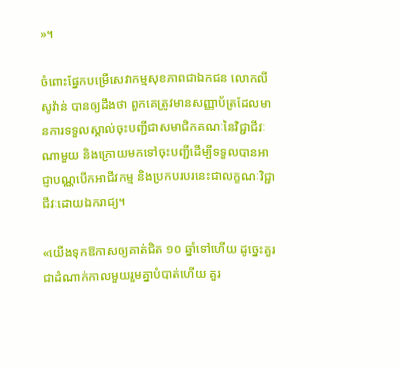»។

ចំពោះផ្នែកបម្រើសេវាកម្មសុខភាពជាឯកជន លោកលី សូវ៉ាន់ បានឲ្យដឹងថា ពួកគេត្រូវមានសញ្ញាប័ត្រដែលមានការទទួលស្គាល់ចុះបញ្ជីជាសមាជិកគណៈនៃវិជ្ជាជីវៈណាមួយ និងក្រោយមកទៅចុះបញ្ជីដើម្បីទទួលបានអាជ្ញាបណ្ណបើកអាជីវកម្ម និងប្រកបរបរនេះជាលក្ខណៈវិជ្ជាជីវៈដោយឯករាជ្យ។

«យើងទុកឱកាសឲ្យគាត់ជិត ១០ ឆ្នាំទៅហើយ ដូច្នេះគួរជាដំណាក់កាលមួយរួមគ្នាបំបាត់ហើយ គួរ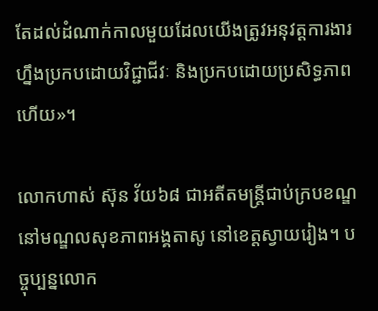តែដល់ដំណាក់កាលមួយដែលយើងត្រូវអនុវត្តការងារហ្នឹងប្រកបដោយវិជ្ជាជីវៈ និងប្រកបដោយប្រសិទ្ធភាពហើយ»។

លោកហាស់ ស៊ុន វ័យ៦៨ ជាអតីតមន្ត្រីជាប់ក្របខណ្ឌនៅមណ្ឌលសុខភាពអង្គតាសូ នៅខេត្តស្វាយរៀង។ បច្ចុប្បន្នលោក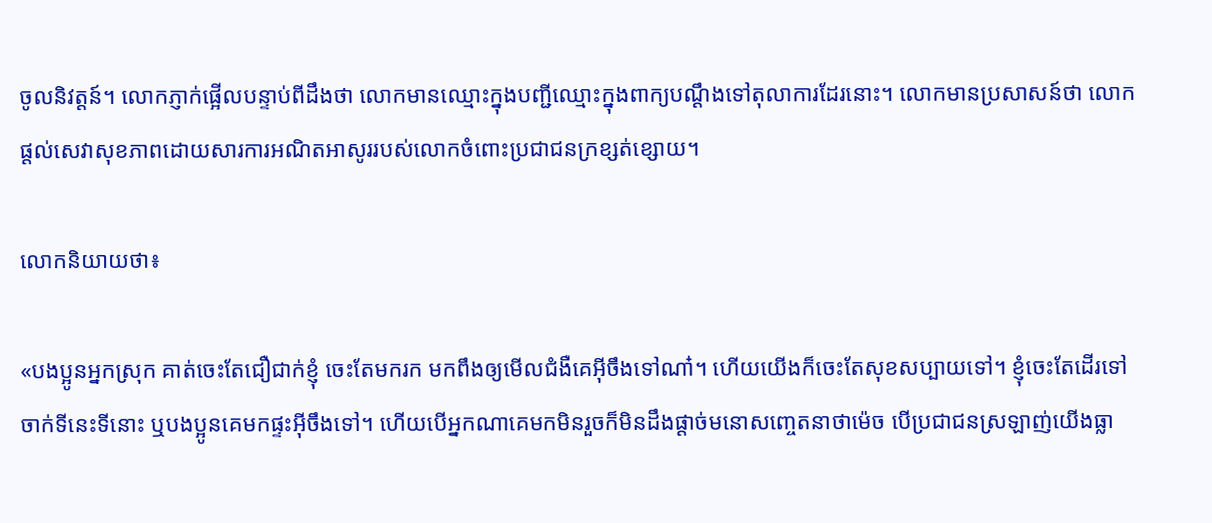ចូលនិវត្តន៍។ លោកភ្ញាក់ផ្អើលបន្ទាប់ពីដឹងថា លោកមានឈ្មោះក្នុងបញ្ជីឈ្មោះក្នុងពាក្យបណ្តឹងទៅតុលាការដែរនោះ។ លោកមានប្រសាសន៍ថា លោកផ្តល់សេវាសុខភាពដោយសារការអណិតអាសូររបស់លោកចំពោះប្រជាជនក្រខ្សត់ខ្សោយ។

លោកនិយាយថា៖

«បងប្អូនអ្នកស្រុក គាត់ចេះតែជឿជាក់ខ្ញុំ ចេះតែមករក មកពឹងឲ្យមើលជំងឺគេអ៊ីចឹងទៅណា៎។ ហើយយើងក៏ចេះតែសុខសប្បាយទៅ។ ខ្ញុំចេះតែដើរទៅចាក់ទីនេះទីនោះ ឬបងប្អូនគេមកផ្ទះអ៊ីចឹងទៅ។ ហើយបើអ្នកណាគេមកមិនរួចក៏មិនដឹងផ្តាច់មនោសញ្ចេតនាថាម៉េច បើប្រជាជនស្រឡាញ់យើងធ្លា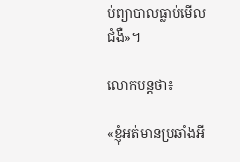ប់ព្យាបាលធ្លាប់មើលជំងឺ»។

លោកបន្តថា៖

«ខ្ញុំអត់មានប្រឆាំងអី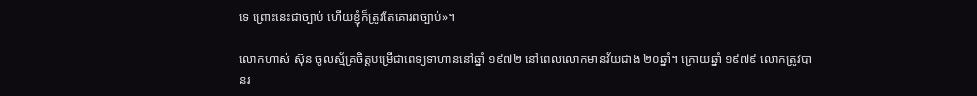ទេ ព្រោះនេះជាច្បាប់ ហើយខ្ញុំក៏ត្រូវតែគោរពច្បាប‍់»។

លោកហាស់ ស៊ុន ចូលស្ម័គ្រចិត្តបម្រើជាពេទ្យទាហាននៅឆ្នាំ ១៩៧២ នៅពេលលោកមានវ័យជាង ២០ឆ្នាំ។ ក្រោយឆ្នាំ ១៩៧៩ លោកត្រូវបានរ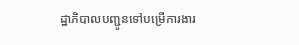ដ្ឋាភិបាលបញ្ជូនទៅបម្រើការងារ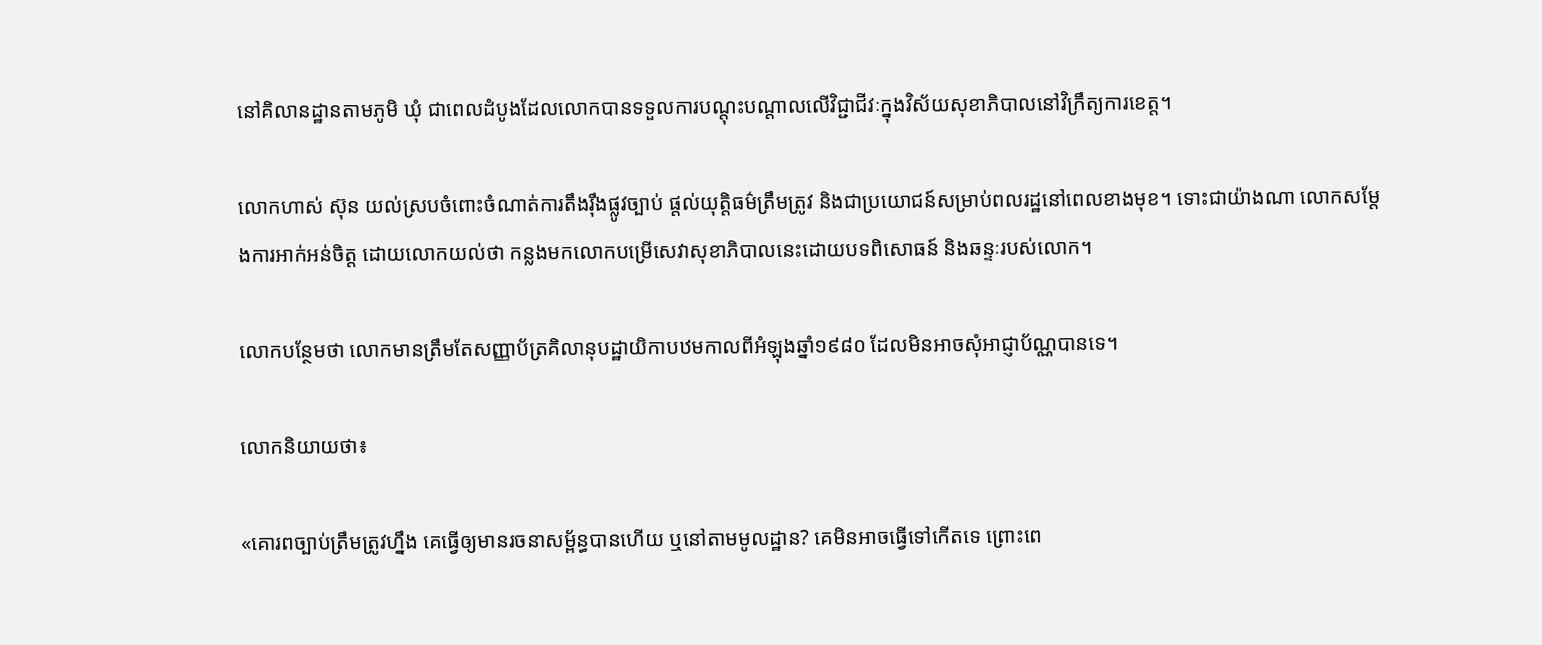នៅគិលានដ្ឋានតាមភូមិ ឃុំ ជាពេលដំបូងដែលលោកបានទទួលការបណ្តុះបណ្តាលលើវិជ្ជាជីវៈក្នុងវិស័យសុខាភិបាលនៅវិក្រឹត្យការខេត្ត។

លោកហាស់ ស៊ុន យល់ស្របចំពោះចំណាត់ការតឹងរ៉ឹងផ្លូវច្បាប់ ផ្តល់យុត្តិធម៌ត្រឹមត្រូវ និងជាប្រយោជន៍សម្រាប់ពលរដ្ឋនៅពេលខាងមុខ។ ទោះជាយ៉ាងណា លោកសម្តែងការអាក់អន់ចិត្ត ដោយលោកយល់ថា កន្លងមកលោកបម្រើសេវាសុខាភិបាលនេះដោយបទពិសោធន៍ និងឆន្ទៈរបស់លោក។

លោកបន្ថែមថា លោកមានត្រឹមតែសញ្ញាប័ត្រគិលានុបដ្ឋាយិកាបឋមកាលពីអំឡុងឆ្នាំ១៩៨០ ដែលមិនអាចសុំអាជ្ញាប័ណ្ណបានទេ។

លោកនិយាយថា៖

«គោរពច្បាប់ត្រឹមត្រូវហ្នឹង គេធ្វើឲ្យមានរចនាសម្ព័ន្ធបានហើយ ឬនៅតាមមូលដ្ឋាន? គេមិនអាចធ្វើទៅកើតទេ ព្រោះពេ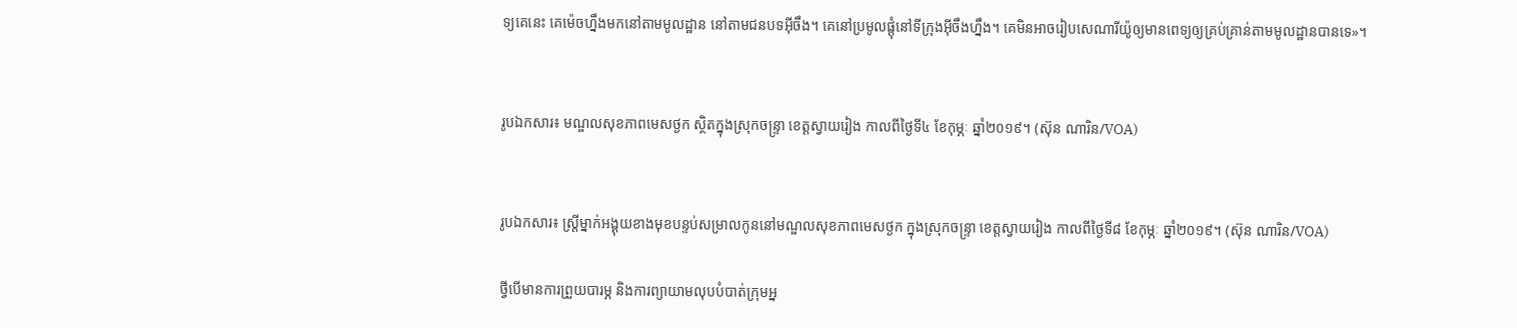ទ្យគេនេះ គេម៉េចហ្នឹងមកនៅតាមមូលដ្ឋាន នៅតាមជនបទអ៊ីចឹង។ គេនៅប្រមូលផ្តុំនៅទីក្រុងអ៊ីចឹងហ្នឹង។ គេមិនអាចរៀបសេណារីយ៉ូឲ្យមានពេទ្យឲ្យគ្រប់គ្រាន់តាមមូលដ្ឋានបានទេ»។


រូបឯកសារ៖ មណ្ឌលសុខភាពមេសថ្ងក ស្ថិតក្នុងស្រុកចន្រ្ទា ខេត្តស្វាយរៀង កាលពីថ្ងៃទី៤ ខែកុម្ភៈ ឆ្នាំ២០១៩។ (ស៊ុន ណារិន/VOA)


រូបឯកសារ៖ ស្រ្តីម្នាក់អង្គុយខាងមុខបន្ទប់សម្រាលកូននៅមណ្ឌលសុខភាពមេសថ្ងក ក្នុងស្រុកចន្រ្ទា ខេត្តស្វាយរៀង កាលពីថ្ងៃទី៨ ខែកុម្ភៈ ឆ្នាំ២០១៩។ (ស៊ុន ណារិន/VOA)

ថ្វីបើមានការព្រួយបារម្ភ និងការព្យាយាមលុបបំបាត់ក្រុមអ្ន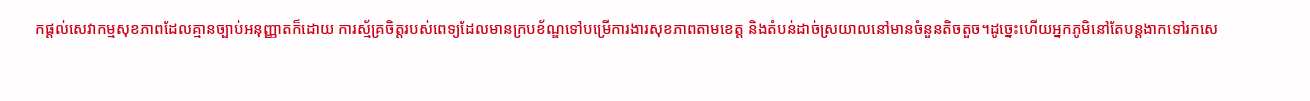កផ្តល់សេវាកម្មសុខភាពដែលគ្មានច្បាប់អនុញ្ញាតក៏ដោយ ការស្ម័គ្រចិត្តរបស់ពេទ្យដែលមានក្របខ័ណ្ឌទៅបម្រើការងារសុខភាពតាមខេត្ត និងតំបន់ដាច់ស្រយាលនៅមានចំនួនតិចតួច។ដូច្នេះហើយអ្នកភូមិនៅតែបន្តងាកទៅរកសេ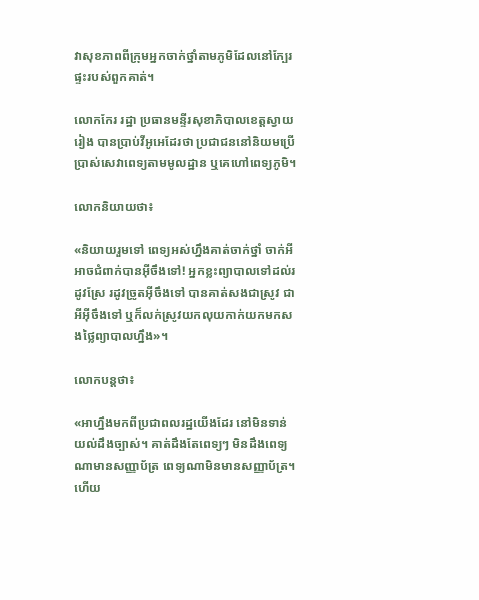វាសុខភាពពីក្រុមអ្នកចាក់ថ្នាំតាមភូមិដែលនៅក្បែរផ្ទះរបស់ពួកគាត់។

លោកកែរ រដ្ឋា ប្រធានមន្ទីរសុខាភិបាលខេត្តស្វាយរៀង បានប្រាប់វីអូអេដែរថា ប្រជាជននៅនិយមប្រើប្រាស់សេវាពេទ្យតាមមូលដ្ឋាន ឬគេហៅពេទ្យភូមិ។

លោកនិយាយថា៖

«និយាយរួមទៅ ពេទ្យអស់ហ្នឹងគាត់ចាក់ថ្នាំ ចាក់អីអាចជំពាក់បានអ៊ីចឹងទៅ! អ្នកខ្លះព្យាបាលទៅដល់រដូវស្រែ រដូវច្រូតអ៊ីចឹងទៅ បានគាត់សងជាស្រូវ ជាអីអ៊ីចឹងទៅ ឬក៏លក់ស្រូវយកលុយកាក់យកមកសងថ្លៃព្យាបាលហ្នឹង‍»។

លោកបន្តថា៖

«អាហ្នឹងមកពីប្រជាពលរដ្ឋយើងដែរ នៅមិនទាន់យល់ដឹងច្បាស់។ គាត់ដឹងតែពេទ្យៗ មិនដឹងពេទ្យណាមានសញ្ញាប័ត្រ ពេទ្យណាមិនមានសញ្ញាប័ត្រ។ ហើយ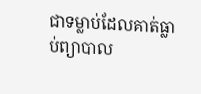ជាទម្លាប់ដែលគាត់ធ្លាប់ព្យាបាល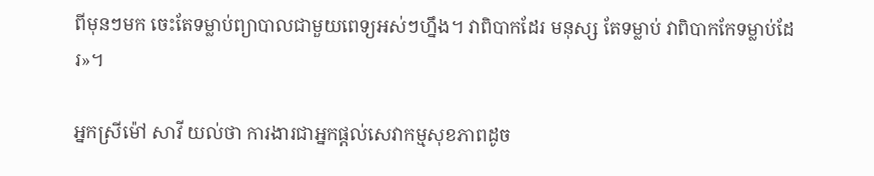ពីមុនៗមក ចេះតែទម្លាប់ព្យាបាលជាមួយពេទ្យអស់ៗហ្នឹង។ វាពិបាកដែរ មនុស្ស តែទម្លាប់ វាពិបាកកែទម្លាប់ដែរ‍»។

អ្នកស្រីម៉ៅ សាវី យល់ថា ការងារជាអ្នកផ្តល់សេវាកម្មសុខភាពដូច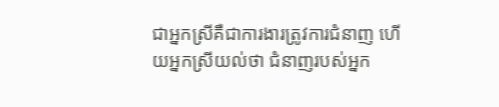ជាអ្នកស្រីគឺជាការងារត្រូវការជំនាញ ហើយអ្នកស្រីយល់ថា ជំនាញរបស់អ្នក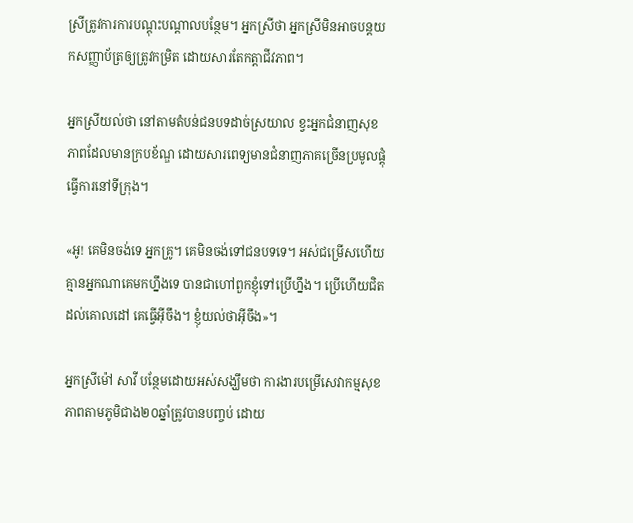ស្រីត្រូវការការបណ្តុះបណ្តាលបន្ថែម។ អ្នកស្រីថា អ្នកស្រីមិនអាចបន្តយកសញ្ញាប័ត្រឲ្យត្រូវកម្រិត ដោយសារតែកត្តាជីវភាព។

អ្នកស្រីយល់ថា នៅតាមតំបន់ជនបទដាច់ស្រយាល ខ្វះអ្នកជំនាញសុខភាពដែលមានក្របខ័ណ្ឌ ដោយសារពេទ្យមានជំនាញភាគច្រើនប្រមូលផ្តុំធ្វើការនៅទីក្រុង។

«អូ! គេមិនចង់ទេ អ្នកគ្រូ។ គេមិនចង់ទៅជនបទទេ។ អស់ជម្រើសហើយ គ្មានអ្នកណាគេមកហ្នឹងទេ បានជាហៅពួកខ្ញុំទៅប្រើហ្នឹង។ ប្រើហើយជិតដល់គោលដៅ គេធ្វើអ៊ីចឹង។ ខ្ញុំយល់ថាអ៊ីចឹង»។

អ្នកស្រីម៉ៅ សាវី បន្ថែមដោយអស់សង្ឃឹមថា ការងារបម្រើសេវាកម្មសុខភាពតាមភូមិជាង២០ឆ្នាំត្រូវបានបញ្ចប់ ដោយ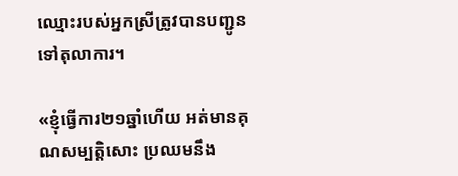ឈ្មោះរបស់អ្នកស្រីត្រូវបានបញ្ជូនទៅតុលាការ។

«ខ្ញុំធ្វើការ២១ឆ្នាំហើយ អត់មានគុណសម្បត្តិសោះ ប្រឈមនឹង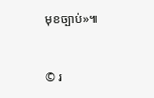មុខច្បាប់»៕


© រ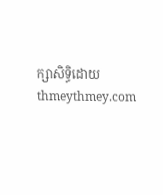ក្សាសិទ្ធិដោយ thmeythmey.com